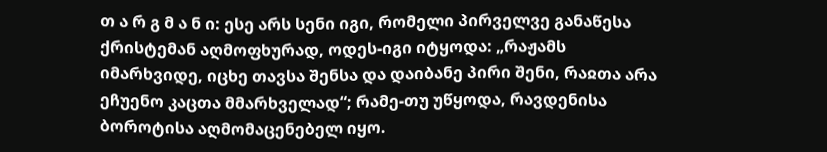თ ა რ გ მ ა ნ ი: ესე არს სენი იგი, რომელი პირველვე განაწესა ქრისტემან აღმოფხურად, ოდეს-იგი იტყოდა: „რაჟამს იმარხვიდე, იცხე თავსა შენსა და დაიბანე პირი შენი, რაჲთა არა ეჩუენო კაცთა მმარხველად“; რამე-თუ უწყოდა, რავდენისა ბოროტისა აღმომაცენებელ იყო.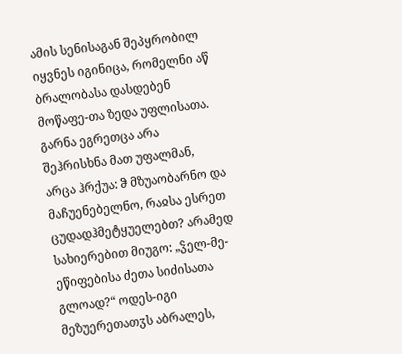ამის სენისაგან შეპყრობილ იყვნეს იგინიცა, რომელნი აწ ბრალობასა დასდებენ მოწაფე-თა ზედა უფლისათა. გარნა ეგრეთცა არა შეჰრისხნა მათ უფალმან, არცა ჰრქუა: ჵ მზუაობარნო და მაჩუენებელნო, რაჲსა ესრეთ ცუდადჰმეტყუელებთ? არამედ სახიერებით მიუგო: „ჴელ-მე-ეწიფებისა ძეთა სიძისათა გლოად?“ ოდეს-იგი მეზუერეთათჳს აბრალეს,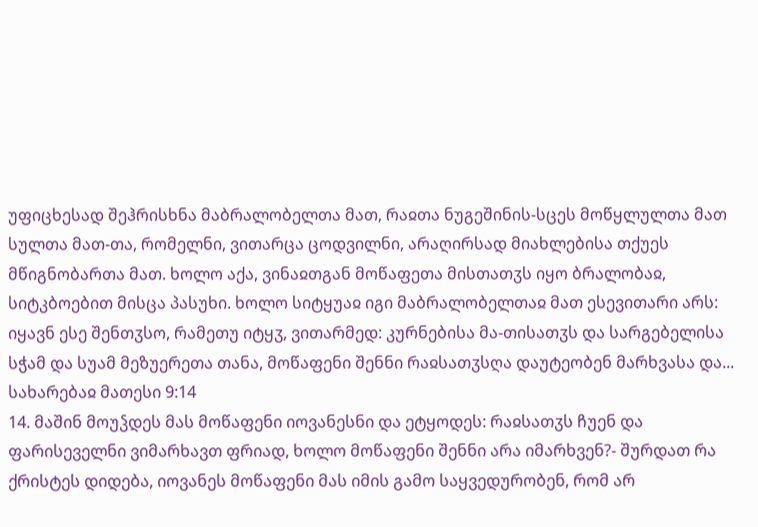უფიცხესად შეჰრისხნა მაბრალობელთა მათ, რაჲთა ნუგეშინის-სცეს მოწყლულთა მათ სულთა მათ-თა, რომელნი, ვითარცა ცოდვილნი, არაღირსად მიახლებისა თქუეს მწიგნობართა მათ. ხოლო აქა, ვინაჲთგან მოწაფეთა მისთათჳს იყო ბრალობაჲ, სიტკბოებით მისცა პასუხი. ხოლო სიტყუაჲ იგი მაბრალობელთაჲ მათ ესევითარი არს: იყავნ ესე შენთჳსო, რამეთუ იტყჳ, ვითარმედ: კურნებისა მა-თისათჳს და სარგებელისა სჭამ და სუამ მეზუერეთა თანა, მოწაფენი შენნი რაჲსათჳსღა დაუტეობენ მარხვასა და...
სახარებაჲ მათესი 9:14
14. მაშინ მოუჴდეს მას მოწაფენი იოვანესნი და ეტყოდეს: რაჲსათჳს ჩუენ და ფარისეველნი ვიმარხავთ ფრიად, ხოლო მოწაფენი შენნი არა იმარხვენ?- შურდათ რა ქრისტეს დიდება, იოვანეს მოწაფენი მას იმის გამო საყვედურობენ, რომ არ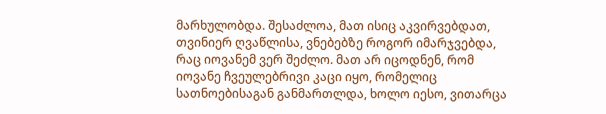მარხულობდა. შესაძლოა, მათ ისიც აკვირვებდათ, თვინიერ ღვაწლისა, ვნებებზე როგორ იმარჯვებდა, რაც იოვანემ ვერ შეძლო. მათ არ იცოდნენ, რომ იოვანე ჩვეულებრივი კაცი იყო, რომელიც სათნოებისაგან განმართლდა, ხოლო იესო, ვითარცა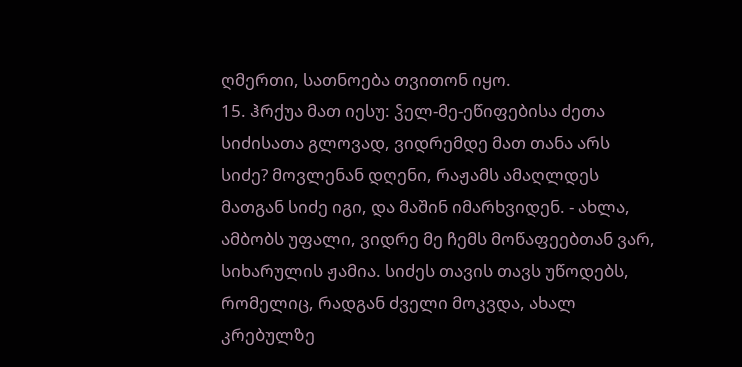ღმერთი, სათნოება თვითონ იყო.
15. ჰრქუა მათ იესუ: ჴელ-მე-ეწიფებისა ძეთა სიძისათა გლოვად, ვიდრემდე მათ თანა არს სიძე? მოვლენან დღენი, რაჟამს ამაღლდეს მათგან სიძე იგი, და მაშინ იმარხვიდენ. - ახლა, ამბობს უფალი, ვიდრე მე ჩემს მოწაფეებთან ვარ, სიხარულის ჟამია. სიძეს თავის თავს უწოდებს, რომელიც, რადგან ძველი მოკვდა, ახალ კრებულზე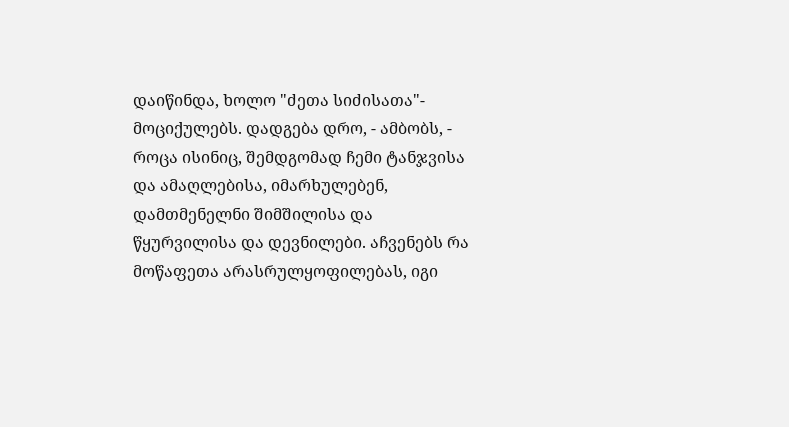დაიწინდა, ხოლო "ძეთა სიძისათა"- მოციქულებს. დადგება დრო, - ამბობს, - როცა ისინიც, შემდგომად ჩემი ტანჯვისა და ამაღლებისა, იმარხულებენ, დამთმენელნი შიმშილისა და წყურვილისა და დევნილები. აჩვენებს რა მოწაფეთა არასრულყოფილებას, იგი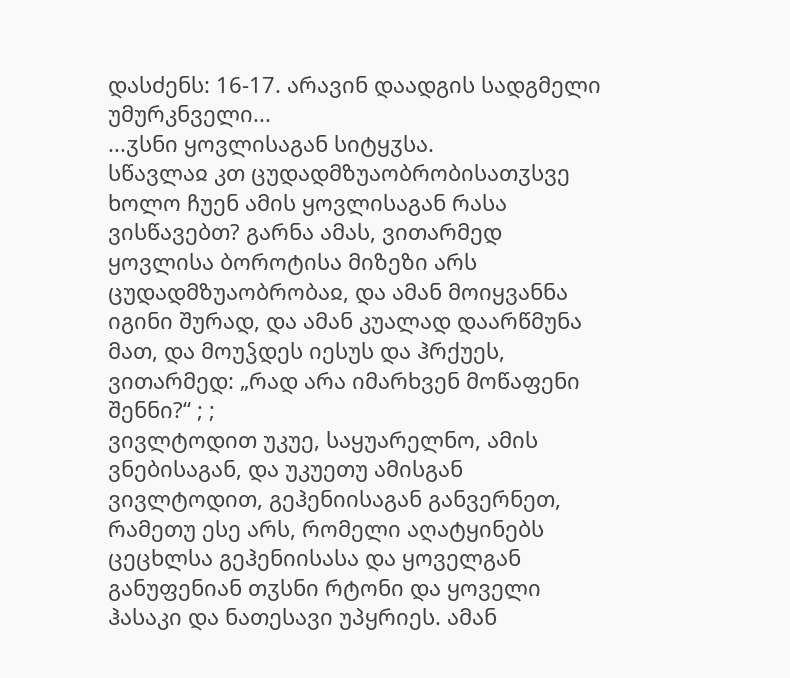დასძენს: 16-17. არავინ დაადგის სადგმელი უმურკნველი...
...ჳსნი ყოვლისაგან სიტყჳსა.
სწავლაჲ კთ ცუდადმზუაობრობისათჳსვე
ხოლო ჩუენ ამის ყოვლისაგან რასა ვისწავებთ? გარნა ამას, ვითარმედ ყოვლისა ბოროტისა მიზეზი არს ცუდადმზუაობრობაჲ, და ამან მოიყვანნა იგინი შურად, და ამან კუალად დაარწმუნა მათ, და მოუჴდეს იესუს და ჰრქუეს, ვითარმედ: „რად არა იმარხვენ მოწაფენი შენნი?“ ; ;
ვივლტოდით უკუე, საყუარელნო, ამის ვნებისაგან, და უკუეთუ ამისგან ვივლტოდით, გეჰენიისაგან განვერნეთ, რამეთუ ესე არს, რომელი აღატყინებს ცეცხლსა გეჰენიისასა და ყოველგან განუფენიან თჳსნი რტონი და ყოველი ჰასაკი და ნათესავი უპყრიეს. ამან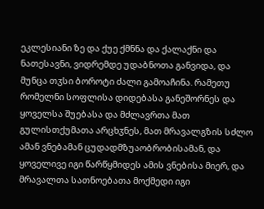ეკლესიანი ზე და ქუე ქმნნა და ქალაქნი და ნათესავნი, ვიდრემდე უდაბნოთა განვიდა, და მუნცა თჳსი ბოროტი ძალი გამოაჩინა. რამეთუ რომელნი სოფლისა დიდებასა განეშორნეს და ყოველსა შუებასა და მძლავრთა მათ გულისთქუმათა არცხჳნეს, მათ მრავალგზის სძლო ამან ვნებამან ცუდადმზუაობრობისამან, და ყოველივე იგი წარწყმიდეს ამის ვნებისა მიერ, და მრავალთა სათნოებათა მოქმედი იგი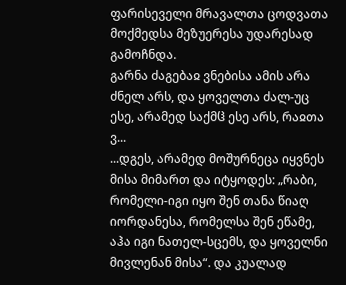ფარისეველი მრავალთა ცოდვათა მოქმედსა მეზუერესა უდარესად გამოჩნდა.
გარნა ძაგებაჲ ვნებისა ამის არა ძნელ არს, და ყოველთა ძალ-უც ესე, არამედ საქმჱ ესე არს, რაჲთა ვ...
...დგეს, არამედ მოშურნეცა იყვნეს მისა მიმართ და იტყოდეს: „რაბი, რომელი-იგი იყო შენ თანა წიაღ იორდანესა, რომელსა შენ ეწამე, აჰა იგი ნათელ-სცემს, და ყოველნი მივლენან მისა“. და კუალად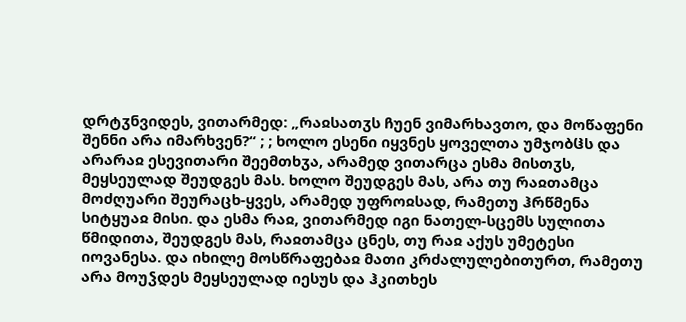დრტჳნვიდეს, ვითარმედ: „რაჲსათჳს ჩუენ ვიმარხავთო, და მოწაფენი შენნი არა იმარხვენ?“ ; ; ხოლო ესენი იყვნეს ყოველთა უმჯობჱს და არარაჲ ესევითარი შეემთხჳა, არამედ ვითარცა ესმა მისთჳს, მეყსეულად შეუდგეს მას. ხოლო შეუდგეს მას, არა თუ რაჲთამცა მოძღუარი შეურაცხ-ყვეს, არამედ უფროჲსად, რამეთუ ჰრწმენა სიტყუაჲ მისი. და ესმა რაჲ, ვითარმედ იგი ნათელ-სცემს სულითა წმიდითა, შეუდგეს მას, რაჲთამცა ცნეს, თუ რაჲ აქუს უმეტესი იოვანესა. და იხილე მოსწრაფებაჲ მათი კრძალულებითურთ, რამეთუ არა მოუჴდეს მეყსეულად იესუს და ჰკითხეს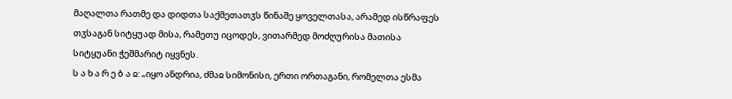მაღალთა რათმე და დიდთა საქმეთათჳს წინაშე ყოველთასა, არამედ ისწრაფეს თჳსაგან სიტყუად მისა, რამეთუ იცოდეს, ვითარმედ მოძღურისა მათისა სიტყუანი ჭეშმარიტ იყვნეს.
ს ა ხ ა რ ე ბ ა ჲ: „იყო ანდრია, ძმაჲ სიმონისი, ერთი ორთაგანი, რომელთა ესმა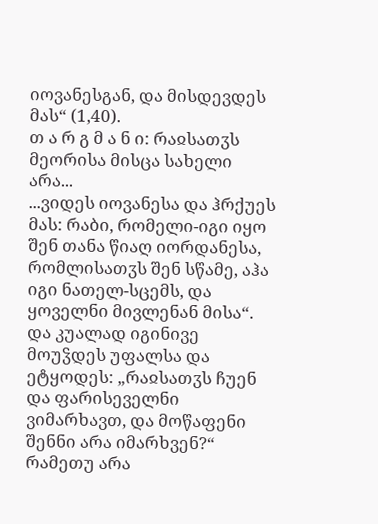იოვანესგან, და მისდევდეს მას“ (1,40).
თ ა რ გ მ ა ნ ი: რაჲსათჳს მეორისა მისცა სახელი არა...
...ვიდეს იოვანესა და ჰრქუეს მას: რაბი, რომელი-იგი იყო შენ თანა წიაღ იორდანესა, რომლისათჳს შენ სწამე, აჰა იგი ნათელ-სცემს, და ყოველნი მივლენან მისა“. და კუალად იგინივე მოუჴდეს უფალსა და ეტყოდეს: „რაჲსათჳს ჩუენ და ფარისეველნი ვიმარხავთ, და მოწაფენი შენნი არა იმარხვენ?“ რამეთუ არა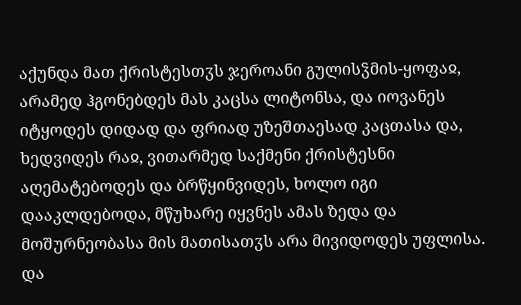აქუნდა მათ ქრისტესთჳს ჯეროანი გულისჴმის-ყოფაჲ, არამედ ჰგონებდეს მას კაცსა ლიტონსა, და იოვანეს იტყოდეს დიდად და ფრიად უზეშთაესად კაცთასა და, ხედვიდეს რაჲ, ვითარმედ საქმენი ქრისტესნი აღემატებოდეს და ბრწყინვიდეს, ხოლო იგი დააკლდებოდა, მწუხარე იყვნეს ამას ზედა და მოშურნეობასა მის მათისათჳს არა მივიდოდეს უფლისა. და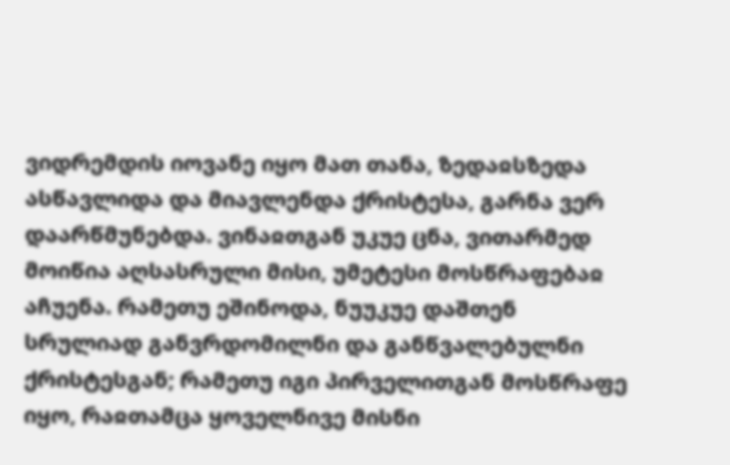ვიდრემდის იოვანე იყო მათ თანა, ზედაჲსზედა ასწავლიდა და მიავლენდა ქრისტესა, გარნა ვერ დაარწმუნებდა. ვინაჲთგან უკუე ცნა, ვითარმედ მოიწია აღსასრული მისი, უმეტესი მოსწრაფებაჲ აჩუენა. რამეთუ ეშინოდა, ნუუკუე დაშთენ სრულიად განვრდომილნი და განწვალებულნი ქრისტესგან; რამეთუ იგი პირველითგან მოსწრაფე იყო, რაჲთამცა ყოველნივე მისნი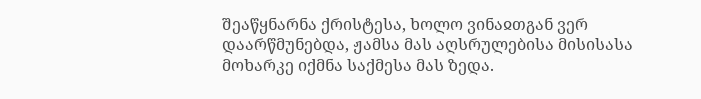შეაწყნარნა ქრისტესა, ხოლო ვინაჲთგან ვერ დაარწმუნებდა, ჟამსა მას აღსრულებისა მისისასა მოხარკე იქმნა საქმესა მას ზედა.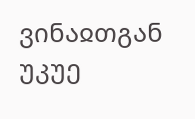ვინაჲთგან უკუე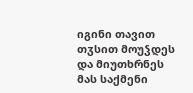იგინი თავით თჳსით მოუჴდეს და მიუთხრნეს მას საქმენი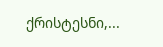ქრისტესნი,...